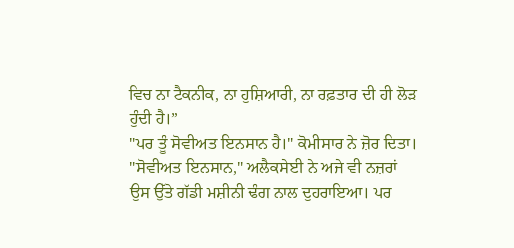ਵਿਚ ਨਾ ਟੈਕਨੀਕ, ਨਾ ਹੁਸ਼ਿਆਰੀ, ਨਾ ਰਫ਼ਤਾਰ ਦੀ ਹੀ ਲੋੜ ਹੁੰਦੀ ਹੈ।”
"ਪਰ ਤੂੰ ਸੋਵੀਅਤ ਇਨਸਾਨ ਹੈ।" ਕੋਮੀਸਾਰ ਨੇ ਜ਼ੋਰ ਦਿਤਾ।
"ਸੋਵੀਅਤ ਇਨਸਾਨ," ਅਲੈਕਸੇਈ ਨੇ ਅਜੇ ਵੀ ਨਜ਼ਰਾਂ ਉਸ ਉੱਤੇ ਗੱਡੀ ਮਸ਼ੀਨੀ ਢੰਗ ਨਾਲ ਦੁਹਰਾਇਆ। ਪਰ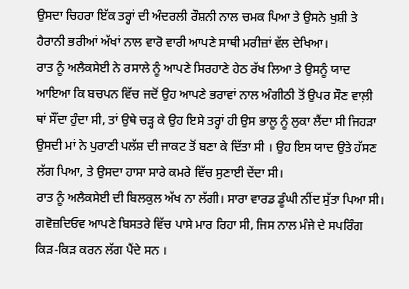ਉਸਦਾ ਚਿਹਰਾ ਇੱਕ ਤਰ੍ਹਾਂ ਦੀ ਅੰਦਰਲੀ ਰੌਸ਼ਨੀ ਨਾਲ ਚਮਕ ਪਿਆ ਤੇ ਉਸਨੇ ਖੁਸ਼ੀ ਤੇ ਹੈਰਾਨੀ ਭਰੀਆਂ ਅੱਖਾਂ ਨਾਲ ਵਾਰੋ ਵਾਰੀ ਆਪਣੇ ਸਾਥੀ ਮਰੀਜ਼ਾਂ ਵੱਲ ਦੇਖਿਆ।
ਰਾਤ ਨੂੰ ਅਲੈਕਸੇਈ ਨੇ ਰਸਾਲੇ ਨੂੰ ਆਪਣੇ ਸਿਰਹਾਣੇ ਹੇਠ ਰੱਖ ਲਿਆ ਤੇ ਉਸਨੂੰ ਯਾਦ ਆਇਆ ਕਿ ਬਚਪਨ ਵਿੱਚ ਜਦੋਂ ਉਹ ਆਪਣੇ ਭਰਾਵਾਂ ਨਾਲ ਅੰਗੀਠੀ ਤੋਂ ਉਪਰ ਸੌਣ ਵਾਲ਼ੀ ਥਾਂ ਸੌਂਦਾ ਹੁੰਦਾ ਸੀ, ਤਾਂ ਉਥੇ ਚੜ੍ਹ ਕੇ ਉਹ ਇਸੇ ਤਰ੍ਹਾਂ ਹੀ ਉਸ ਭਾਲੂ ਨੂੰ ਲੁਕਾ ਲੈਂਦਾ ਸੀ ਜਿਹੜਾ ਉਸਦੀ ਮਾਂ ਨੇ ਪੁਰਾਣੀ ਪਲੱਸ਼ ਦੀ ਜਾਕਟ ਤੋਂ ਬਣਾ ਕੇ ਦਿੱਤਾ ਸੀ । ਉਹ ਇਸ ਯਾਦ ਉਤੇ ਹੱਸਣ ਲੱਗ ਪਿਆ, ਤੇ ਉਸਦਾ ਹਾਸਾ ਸਾਰੇ ਕਮਰੇ ਵਿੱਚ ਸੁਣਾਈ ਦੇਂਦਾ ਸੀ।
ਰਾਤ ਨੂੰ ਅਲੈਕਸੇਈ ਦੀ ਬਿਲਕੁਲ ਅੱਖ ਨਾ ਲੱਗੀ। ਸਾਰਾ ਵਾਰਡ ਡੂੰਘੀ ਨੀਂਦ ਸੁੱਤਾ ਪਿਆ ਸੀ। ਗਵੋਜ਼ਦਿਓਵ ਆਪਣੇ ਬਿਸਤਰੇ ਵਿੱਚ ਪਾਸੇ ਮਾਰ ਰਿਹਾ ਸੀ, ਜਿਸ ਨਾਲ ਮੰਜੇ ਦੇ ਸਪਰਿੰਗ ਕਿੜ-ਕਿੜ ਕਰਨ ਲੱਗ ਪੈਂਦੇ ਸਨ ।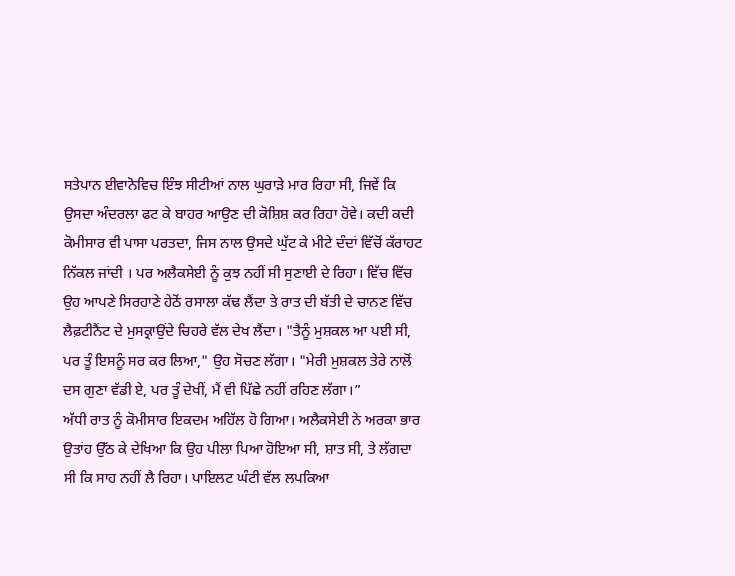ਸਤੇਪਾਨ ਈਵਾਨੋਵਿਚ ਇੰਝ ਸੀਟੀਆਂ ਨਾਲ ਘੁਰਾੜੇ ਮਾਰ ਰਿਹਾ ਸੀ, ਜਿਵੇਂ ਕਿ ਉਸਦਾ ਅੰਦਰਲਾ ਫਟ ਕੇ ਬਾਹਰ ਆਉਣ ਦੀ ਕੋਸ਼ਿਸ਼ ਕਰ ਰਿਹਾ ਹੋਵੇ। ਕਦੀ ਕਦੀ ਕੋਮੀਸਾਰ ਵੀ ਪਾਸਾ ਪਰਤਦਾ, ਜਿਸ ਨਾਲ ਉਸਦੇ ਘੁੱਟ ਕੇ ਮੀਟੇ ਦੰਦਾਂ ਵਿੱਚੋਂ ਕੱਰਾਹਟ ਨਿੱਕਲ ਜਾਂਦੀ । ਪਰ ਅਲੈਕਸੇਈ ਨੂੰ ਕੁਝ ਨਹੀਂ ਸੀ ਸੁਣਾਈ ਦੇ ਰਿਹਾ। ਵਿੱਚ ਵਿੱਚ ਉਹ ਆਪਣੇ ਸਿਰਹਾਣੇ ਹੇਠੋਂ ਰਸਾਲਾ ਕੱਢ ਲੈਂਦਾ ਤੇ ਰਾਤ ਦੀ ਬੱਤੀ ਦੇ ਚਾਨਣ ਵਿੱਚ ਲੈਫ਼ਟੀਨੈਂਟ ਦੇ ਮੁਸਕ੍ਰਾਉਂਦੇ ਚਿਹਰੇ ਵੱਲ ਦੇਖ ਲੈਂਦਾ। "ਤੈਨੂੰ ਮੁਸ਼ਕਲ ਆ ਪਈ ਸੀ, ਪਰ ਤੂੰ ਇਸਨੂੰ ਸਰ ਕਰ ਲਿਆ," ਉਹ ਸੋਚਣ ਲੱਗਾ। "ਮੇਰੀ ਮੁਸ਼ਕਲ ਤੇਰੇ ਨਾਲੋਂ ਦਸ ਗੁਣਾ ਵੱਡੀ ਏ, ਪਰ ਤੂੰ ਦੇਖੀਂ, ਮੈਂ ਵੀ ਪਿੱਛੇ ਨਹੀਂ ਰਹਿਣ ਲੱਗਾ।”
ਅੱਧੀ ਰਾਤ ਨੂੰ ਕੋਮੀਸਾਰ ਇਕਦਮ ਅਹਿੱਲ ਹੋ ਗਿਆ। ਅਲੈਕਸੇਈ ਨੇ ਅਰਕਾ ਭਾਰ ਉਤਾਂਹ ਉੱਠ ਕੇ ਦੇਖਿਆ ਕਿ ਉਹ ਪੀਲਾ ਪਿਆ ਹੋਇਆ ਸੀ, ਸ਼ਾਤ ਸੀ, ਤੇ ਲੱਗਦਾ ਸੀ ਕਿ ਸਾਹ ਨਹੀਂ ਲੈ ਰਿਹਾ। ਪਾਇਲਟ ਘੰਟੀ ਵੱਲ ਲਪਕਿਆ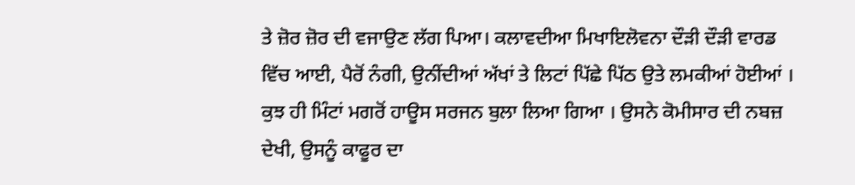ਤੇ ਜ਼ੋਰ ਜ਼ੋਰ ਦੀ ਵਜਾਉਣ ਲੱਗ ਪਿਆ। ਕਲਾਵਦੀਆ ਮਿਖਾਇਲੋਵਨਾ ਦੌੜੀ ਦੌੜੀ ਵਾਰਡ ਵਿੱਚ ਆਈ, ਪੈਰੋਂ ਨੰਗੀ, ਉਨੀਂਦੀਆਂ ਅੱਖਾਂ ਤੇ ਲਿਟਾਂ ਪਿੱਛੇ ਪਿੱਠ ਉਤੇ ਲਮਕੀਆਂ ਹੋਈਆਂ । ਕੁਝ ਹੀ ਮਿੰਟਾਂ ਮਗਰੋਂ ਹਾਊਸ ਸਰਜਨ ਬੁਲਾ ਲਿਆ ਗਿਆ । ਉਸਨੇ ਕੋਮੀਸਾਰ ਦੀ ਨਬਜ਼ ਦੇਖੀ, ਉਸਨੂੰ ਕਾਫੂਰ ਦਾ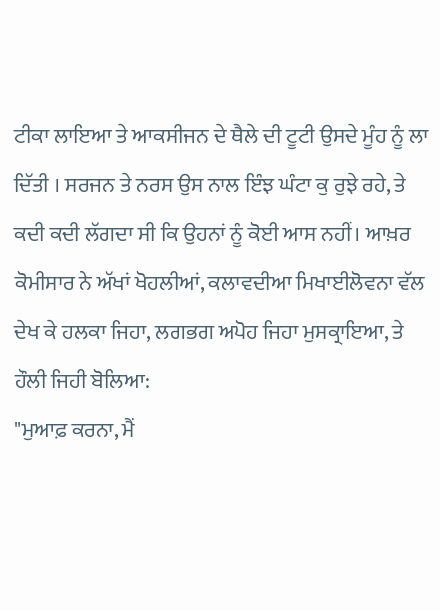ਟੀਕਾ ਲਾਇਆ ਤੇ ਆਕਸੀਜਨ ਦੇ ਥੈਲੇ ਦੀ ਟੂਟੀ ਉਸਦੇ ਮੂੰਹ ਨੂੰ ਲਾ ਦਿੱਤੀ । ਸਰਜਨ ਤੇ ਨਰਸ ਉਸ ਨਾਲ ਇੰਝ ਘੰਟਾ ਕੁ ਰੁਝੇ ਰਹੇ, ਤੇ ਕਦੀ ਕਦੀ ਲੱਗਦਾ ਸੀ ਕਿ ਉਹਨਾਂ ਨੂੰ ਕੋਈ ਆਸ ਨਹੀਂ। ਆਖ਼ਰ ਕੋਮੀਸਾਰ ਨੇ ਅੱਖਾਂ ਖੋਹਲੀਆਂ, ਕਲਾਵਦੀਆ ਮਿਖਾਈਲੋਵਨਾ ਵੱਲ ਦੇਖ ਕੇ ਹਲਕਾ ਜਿਹਾ, ਲਗਭਗ ਅਪੋਹ ਜਿਹਾ ਮੁਸਕ੍ਰਾਇਆ, ਤੇ ਹੌਲੀ ਜਿਹੀ ਬੋਲਿਆ:
"ਮੁਆਫ਼ ਕਰਨਾ, ਮੈਂ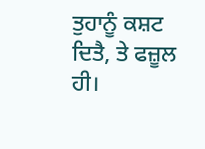ਤੁਹਾਨੂੰ ਕਸ਼ਟ ਦਿਤੈ, ਤੇ ਫਜ਼ੂਲ ਹੀ।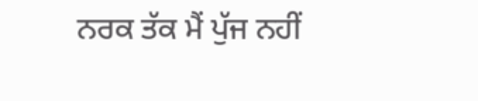ਨਰਕ ਤੱਕ ਮੈਂ ਪੁੱਜ ਨਹੀਂ